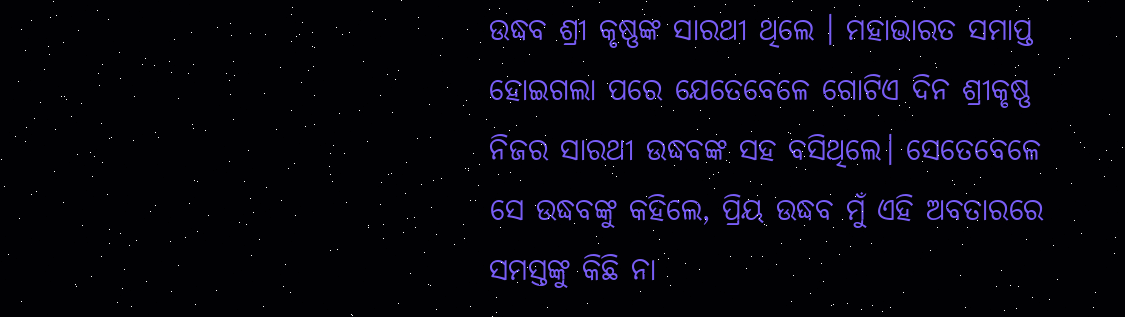ଉଦ୍ଧବ ଶ୍ରୀ କୃଷ୍ଣଙ୍କ ସାରଥୀ ଥିଲେ । ମହାଭାରତ ସମାପ୍ତ ହୋଇଗଲା ପରେ ଯେତେବେଳେ ଗୋଟିଏ ଦିନ ଶ୍ରୀକୃଷ୍ଣ ନିଜର ସାରଥୀ ଉଦ୍ଧବଙ୍କ ସହ ବସିଥିଲେ। ସେତେବେଳେ ସେ ଉଦ୍ଧବଙ୍କୁ କହିଲେ, ପ୍ରିୟ ଉଦ୍ଧବ ମୁଁ ଏହି ଅବତାରରେ ସମସ୍ତଙ୍କୁ କିଛି ନା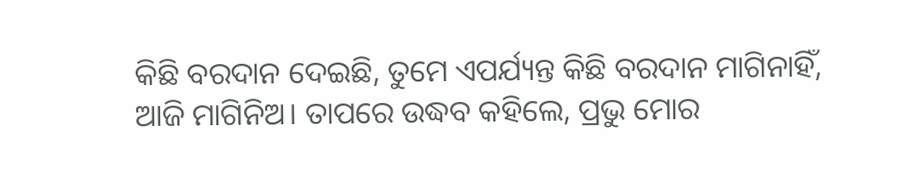କିଛି ବରଦାନ ଦେଇଛି, ତୁମେ ଏପର୍ଯ୍ୟନ୍ତ କିଛି ବରଦାନ ମାଗିନାହିଁ, ଆଜି ମାଗିନିଅ। ତାପରେ ଉଦ୍ଧବ କହିଲେ, ପ୍ରଭୁ ମୋର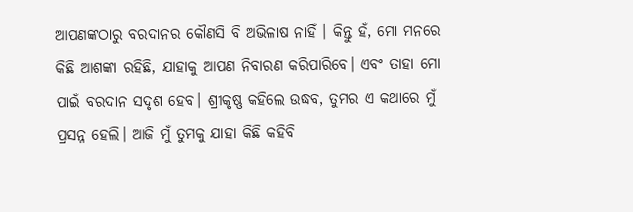ଆପଣଙ୍କଠାରୁ ବରଦାନର କୌଣସି ବି ଅଭିଳାଷ ନାହିଁ । କିନ୍ତୁ ହଁ, ମୋ ମନରେ କିଛି ଆଶଙ୍କା ରହିଛି, ଯାହାକୁ ଆପଣ ନିବାରଣ କରିପାରିବେ। ଏବଂ ତାହା ମୋ ପାଇଁ ବରଦାନ ସଦୃଶ ହେବ। ଶ୍ରୀକୃଷ୍ଣ କହିଲେ ଉଦ୍ଧବ, ତୁମର ଏ କଥାରେ ମୁଁ ପ୍ରସନ୍ନ ହେଲି। ଆଜି ମୁଁ ତୁମକୁ ଯାହା କିଛି କହିବି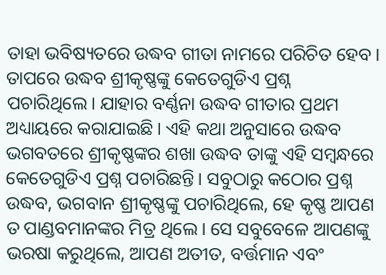ତାହା ଭବିଷ୍ୟତରେ ଉଦ୍ଧବ ଗୀତା ନାମରେ ପରିଚିତ ହେବ।
ତାପରେ ଉଦ୍ଧବ ଶ୍ରୀକୃଷ୍ଣଙ୍କୁ କେତେଗୁଡିଏ ପ୍ରଶ୍ନ ପଚାରିଥିଲେ। ଯାହାର ବର୍ଣ୍ଣନା ଉଦ୍ଧବ ଗୀତାର ପ୍ରଥମ ଅଧ୍ୟାୟରେ କରାଯାଇଛି। ଏହି କଥା ଅନୁସାରେ ଉଦ୍ଧବ ଭଗବତରେ ଶ୍ରୀକୃଷ୍ଣଙ୍କର ଶଖା ଉଦ୍ଧବ ତାଙ୍କୁ ଏହି ସମ୍ୱନ୍ଧରେ କେତେଗୁଡିଏ ପ୍ରଶ୍ନ ପଚାରିଛନ୍ତି। ସବୁଠାରୁ କଠୋର ପ୍ରଶ୍ନ ଉଦ୍ଧବ, ଭଗବାନ ଶ୍ରୀକୃଷ୍ଣଙ୍କୁ ପଚାରିଥିଲେ, ହେ କୃଷ୍ଣ ଆପଣ ତ ପାଣ୍ଡବମାନଙ୍କର ମିତ୍ର ଥିଲେ। ସେ ସବୁବେଳେ ଆପଣଙ୍କୁ ଭରଷା କରୁଥିଲେ, ଆପଣ ଅତୀତ, ବର୍ତ୍ତମାନ ଏବଂ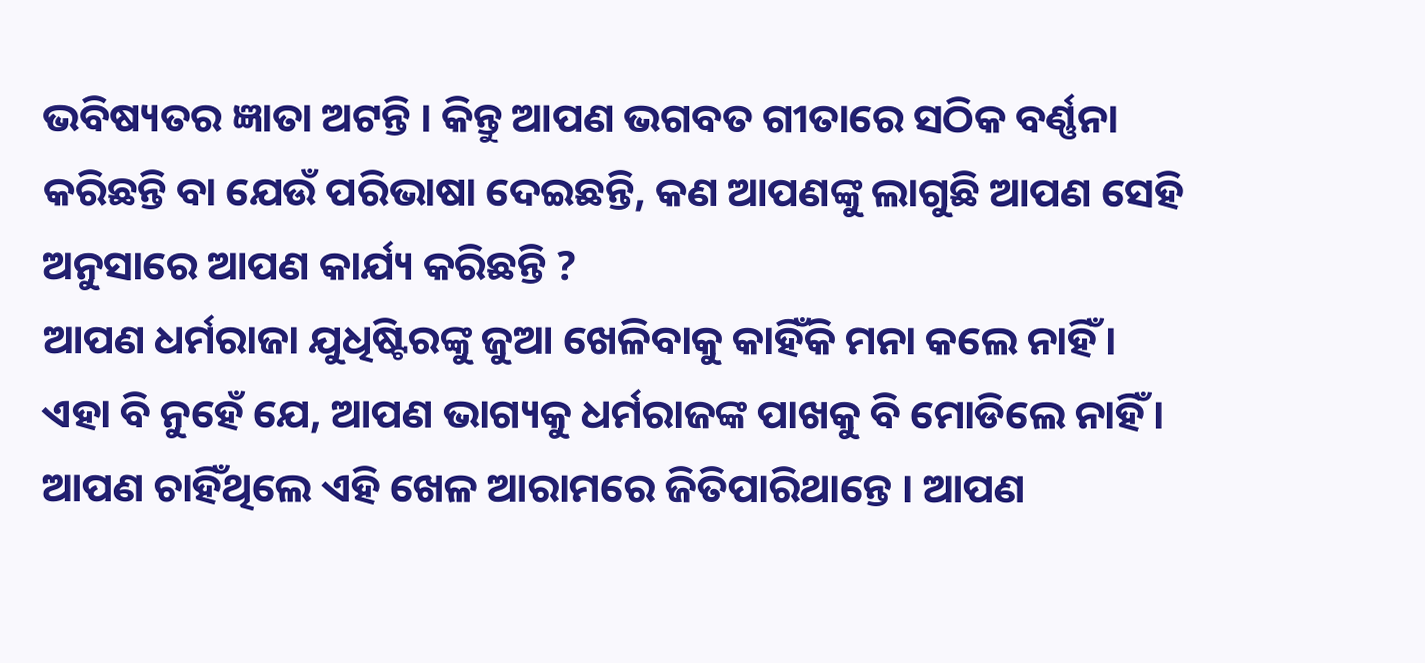ଭବିଷ୍ୟତର ଜ୍ଞାତା ଅଟନ୍ତି । କିନ୍ତୁ ଆପଣ ଭଗବତ ଗୀତାରେ ସଠିକ ବର୍ଣ୍ଣନା କରିଛନ୍ତି ବା ଯେଉଁ ପରିଭାଷା ଦେଇଛନ୍ତି, କଣ ଆପଣଙ୍କୁ ଲାଗୁଛି ଆପଣ ସେହି ଅନୁସାରେ ଆପଣ କାର୍ଯ୍ୟ କରିଛନ୍ତି ?
ଆପଣ ଧର୍ମରାଜା ଯୁଧିଷ୍ଟିରଙ୍କୁ ଜୁଆ ଖେଳିବାକୁ କାହିଁକି ମନା କଲେ ନାହିଁ। ଏହା ବି ନୁହେଁ ଯେ, ଆପଣ ଭାଗ୍ୟକୁ ଧର୍ମରାଜଙ୍କ ପାଖକୁ ବି ମୋଡିଲେ ନାହିଁ। ଆପଣ ଚାହିଁଥିଲେ ଏହି ଖେଳ ଆରାମରେ ଜିତିପାରିଥାନ୍ତେ । ଆପଣ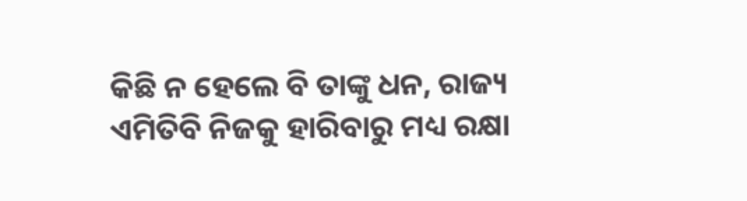କିଛି ନ ହେଲେ ବି ତାଙ୍କୁ ଧନ, ରାଜ୍ୟ ଏମିତିବି ନିଜକୁ ହାରିବାରୁ ମଧ୍ୟ ରକ୍ଷା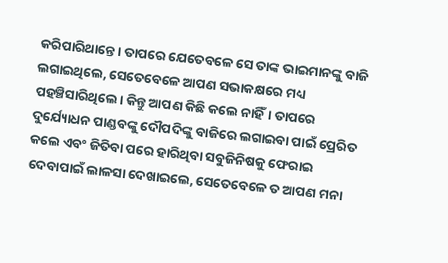କରିପାରିଥାନ୍ତେ। ତାପରେ ଯେତେବଳେ ସେ ତାଙ୍କ ଭାଇମାନଙ୍କୁ ବାଜି ଲଗାଇଥିଲେ, ସେତେବେଳେ ଆପଣ ସଭାକକ୍ଷରେ ମଧ୍ୟ ପହଞ୍ଚିସାରିଥିଲେ। କିନ୍ତୁ ଆପଣ କିଛି କଲେ ନାହିଁ। ତାପରେ ଦୁର୍ଯ୍ୟୋଧନ ପାଣ୍ଡବଙ୍କୁ ଦୌପଦିଙ୍କୁ ବାଜିରେ ଲଗାଇବା ପାଇଁ ପ୍ରେରିତ କଲେ ଏବଂ ଜିତିବା ପରେ ହାରିଥିବା ସବୁଜିନିଷକୁ ଫେରାଇ ଦେବାପାଇଁ ଲାଳସା ଦେଖାଇଲେ, ସେତେବେଳେ ତ ଆପଣ ମନା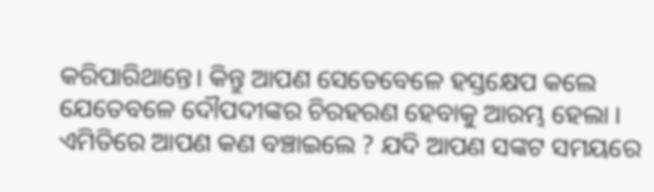କରିପାରିଥାନ୍ତେ। କିନ୍ତୁ ଆପଣ ସେତେବେଳେ ହସ୍ତକ୍ଷେପ କଲେ ଯେତେବଳେ ଦୌପଦୀଙ୍କର ଚିରହରଣ ହେବାକୁ ଆରମ୍ଭ ହେଲା । ଏମିତିରେ ଆପଣ କଣ ବଞ୍ଚାଇଲେ ? ଯଦି ଆପଣ ସଙ୍କଟ ସମୟରେ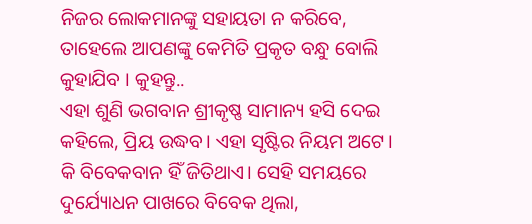ନିଜର ଲୋକମାନଙ୍କୁ ସହାୟତା ନ କରିବେ, ତାହେଲେ ଆପଣଙ୍କୁ କେମିତି ପ୍ରକୃତ ବନ୍ଧୁ ବୋଲି କୁହାଯିବ । କୁହନ୍ତୁ..
ଏହା ଶୁଣି ଭଗବାନ ଶ୍ରୀକୃଷ୍ଣ ସାମାନ୍ୟ ହସି ଦେଇ କହିଲେ, ପ୍ରିୟ ଉଦ୍ଧବ। ଏହା ସୃଷ୍ଟିର ନିୟମ ଅଟେ। କି ବିବେକବାନ ହିଁ ଜିତିଥାଏ। ସେହି ସମୟରେ ଦୁର୍ଯ୍ୟୋଧନ ପାଖରେ ବିବେକ ଥିଲା,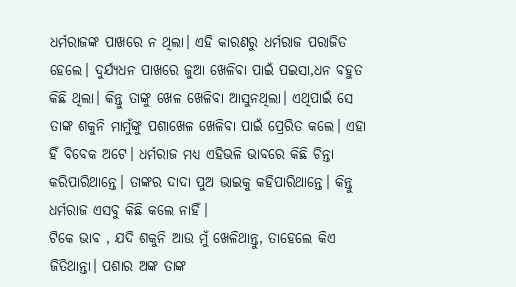ଧର୍ମରାଜଙ୍କ ପାଖରେ ନ ଥିଲା। ଏହି କାରଣରୁ ଧର୍ମରାଜ ପରାଜିତ ହେଲେ। ଦୁର୍ଯ୍ୟଧନ ପାଖରେ ଜୁଆ ଖେଳିବା ପାଇଁ ପଇସା,ଧନ ବହୁତ କିଛି ଥିଲା। କିନ୍ତୁ ତାଙ୍କୁ ଖେଳ ଖେଳିବା ଆସୁନଥିଲା। ଏଥିପାଇଁ ସେ ତାଙ୍କ ଶକୁନି ମାମୁଁଙ୍କୁ ପଶାଖେଳ ଖେଳିବା ପାଇଁ ପ୍ରେରିତ କଲେ। ଏହା ହିଁ ବିବେକ ଅଟେ। ଧର୍ମରାଜ ମଧ୍ୟ ଏହିଭଳି ଭାବରେ କିଛି ଚିନ୍ତା କରିପାରିଥାନ୍ତେ। ତାଙ୍କର ଦାଦା ପୁଅ ଭାଇକୁ କହିପାରିଥାନ୍ତେ। କିନ୍ତୁ ଧର୍ମରାଜ ଏସବୁ କିଛି କଲେ ନାହିଁ।
ଟିକେ ଭାବ , ଯଦି ଶକୁନି ଆଉ ମୁଁ ଖେଳିଥାନ୍ତୁ, ତାହେଲେ କିଏ ଜିତିଥାନ୍ତା। ପଶାର ଅଙ୍କ ତାଙ୍କ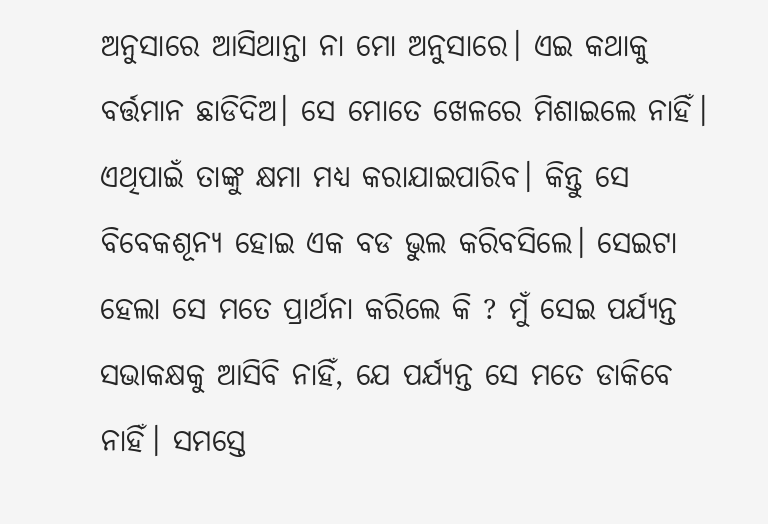ଅନୁସାରେ ଆସିଥାନ୍ତା ନା ମୋ ଅନୁସାରେ। ଏଇ କଥାକୁ ବର୍ତ୍ତମାନ ଛାଡିଦିଅ। ସେ ମୋତେ ଖେଳରେ ମିଶାଇଲେ ନାହିଁ। ଏଥିପାଇଁ ତାଙ୍କୁ କ୍ଷମା ମଧ୍ୟ କରାଯାଇପାରିବ। କିନ୍ତୁ ସେ ବିବେକଶୂନ୍ୟ ହୋଇ ଏକ ବଡ ଭୁଲ କରିବସିଲେ। ସେଇଟା ହେଲା ସେ ମତେ ପ୍ରାର୍ଥନା କରିଲେ କି ? ମୁଁ ସେଇ ପର୍ଯ୍ୟନ୍ତ ସଭାକକ୍ଷକୁ ଆସିବି ନାହିଁ, ଯେ ପର୍ଯ୍ୟନ୍ତ ସେ ମତେ ଡାକିବେ ନାହିଁ। ସମସ୍ତେ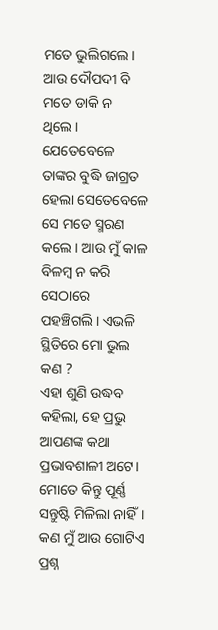ମତେ ଭୁଲିଗଲେ। ଆଉ ଦୌପଦୀ ବି ମତେ ଡାକି ନ ଥିଲେ।
ଯେତେବେଳେ ତାଙ୍କର ବୁଦ୍ଧି ଜାଗ୍ରତ ହେଲା ସେତେବେଳେ ସେ ମତେ ସ୍ମରଣ କଲେ। ଆଉ ମୁଁ କାଳ ବିଳମ୍ୱ ନ କରି ସେଠାରେ ପହଞ୍ଚିଗଲି। ଏଭଳି ସ୍ଥିତିରେ ମୋ ଭୁଲ କଣ ?
ଏହା ଶୁଣି ଉଦ୍ଧବ କହିଲା, ହେ ପ୍ରଭୁ ଆପଣଙ୍କ କଥା ପ୍ରଭାବଶାଳୀ ଅଟେ। ମୋତେ କିନ୍ତୁ ପୂର୍ଣ୍ଣ ସନ୍ତୁଷ୍ଟି ମିଳିଲା ନାହିଁ।
କଣ ମୁଁ ଆଉ ଗୋଟିଏ ପ୍ରଶ୍ନ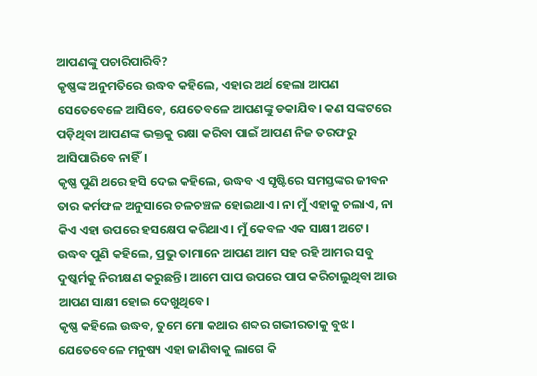ଆପଣଙ୍କୁ ପଚାରିପାରିବି?
କୃଷ୍ଣଙ୍କ ଅନୁମତିରେ ଉଦ୍ଧବ କହିଲେ, ଏହାର ଅର୍ଥ ହେଲା ଆପଣ ସେତେବେଳେ ଆସିବେ, ଯେତେବଳେ ଆପଣଙ୍କୁ ଡକାଯିବ। କଣ ସଙ୍କଟରେ ପଡ଼ିଥିବା ଆପଣଙ୍କ ଭକ୍ତକୁ ରକ୍ଷା କରିବା ପାଇଁ ଆପଣ ନିଜ ତରଫରୁ ଆସିପାରିବେ ନାହିଁ।
କୃଷ୍ଣ ପୁଣି ଥରେ ହସି ଦେଇ କହିଲେ, ଉଦ୍ଧବ ଏ ସୃଷ୍ଟିରେ ସମସ୍ତଙ୍କର ଜୀବନ ତାର କର୍ମଫଳ ଅନୁସାରେ ଚଳଚଞ୍ଚଳ ହୋଇଥାଏ । ନା ମୁଁ ଏହାକୁ ଚଲାଏ, ନା କିଏ ଏହା ଉପରେ ହସକ୍ଷେପ କରିଥାଏ। ମୁଁ କେବଳ ଏକ ସାକ୍ଷୀ ଅଟେ। ଉଦ୍ଧବ ପୁଣି କହିଲେ, ପ୍ରଭୁ ତାମାନେ ଆପଣ ଆମ ସହ ରହି ଆମର ସବୁ ଦୁଷ୍କର୍ମକୁ ନିରୀକ୍ଷଣ କରୁଛନ୍ତି। ଆମେ ପାପ ଉପରେ ପାପ କରିଚାଲୁଥିବା ଆଉ ଆପଣ ସାକ୍ଷୀ ହୋଇ ଦେଖୁଥିବେ।
କୃଷ୍ଣ କହିଲେ ଉଦ୍ଧବ, ତୁମେ ମୋ କଥାର ଶବ୍ଦର ଗଭୀରତାକୁ ବୁଝ। ଯେତେବେଳେ ମନୁଷ୍ୟ ଏହା ଜାଣିବାକୁ ଲାଗେ କି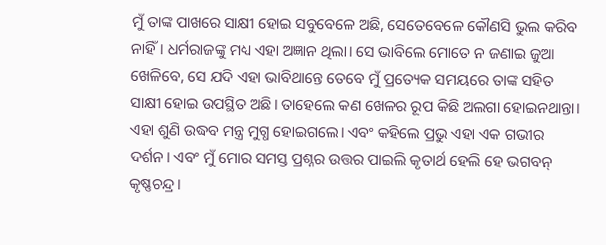ମୁଁ ତାଙ୍କ ପାଖରେ ସାକ୍ଷୀ ହୋଇ ସବୁବେଳେ ଅଛି, ସେତେବେଳେ କୌଣସି ଭୁଲ କରିବ ନାହିଁ। ଧର୍ମରାଜଙ୍କୁ ମଧ୍ୟ ଏହା ଅଜ୍ଞାନ ଥିଲା। ସେ ଭାବିଲେ ମୋତେ ନ ଜଣାଇ ଜୁଆ ଖେଳିବେ, ସେ ଯଦି ଏହା ଭାବିଥାନ୍ତେ ତେବେ ମୁଁ ପ୍ରତ୍ୟେକ ସମୟରେ ତାଙ୍କ ସହିତ ସାକ୍ଷୀ ହୋଇ ଉପସ୍ଥିତ ଅଛି। ତାହେଲେ କଣ ଖେଳର ରୂପ କିଛି ଅଲଗା ହୋଇନଥାନ୍ତା। ଏହା ଶୁଣି ଉଦ୍ଧବ ମନ୍ତ୍ର ମୁଗ୍ଧ ହୋଇଗଲେ। ଏବଂ କହିଲେ ପ୍ରଭୁ ଏହା ଏକ ଗଭୀର ଦର୍ଶନ। ଏବଂ ମୁଁ ମୋର ସମସ୍ତ ପ୍ରଶ୍ନର ଉତ୍ତର ପାଇଲି କୃତାର୍ଥ ହେଲି ହେ ଭଗବନ୍ କୃଷ୍ଣଚନ୍ଦ୍ର।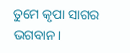ତୁମେ କୃପା ସାଗର ଭଗବାନ।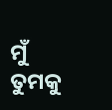ମୁଁ ତୁମକୁ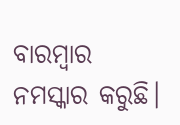ବାରମ୍ବାର ନମସ୍କାର କରୁଛି।